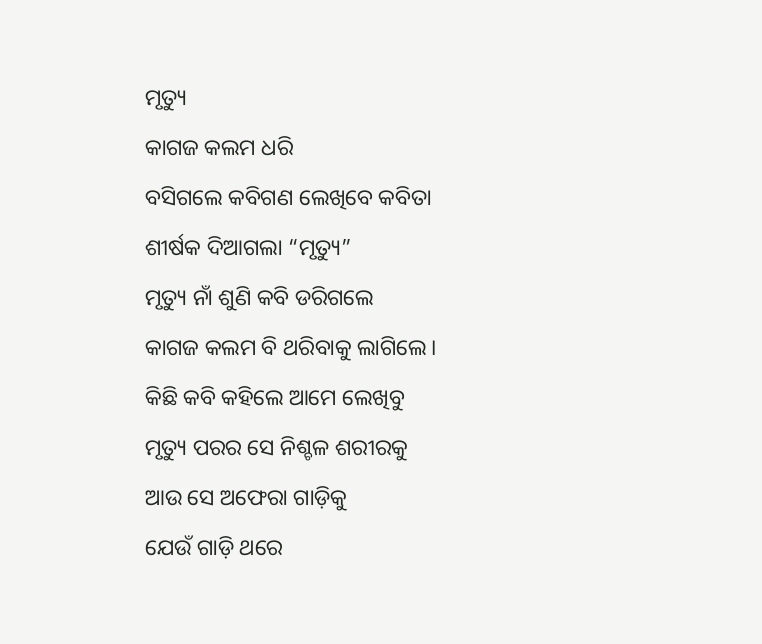ମୃତ୍ୟୁ
କାଗଜ କଲମ ଧରି
ବସିଗଲେ କବିଗଣ ଲେଖିବେ କବିତା
ଶୀର୍ଷକ ଦିଆଗଲା “ମୃତ୍ୟୁ”
ମୃତ୍ୟୁ ନାଁ ଶୁଣି କବି ଡରିଗଲେ
କାଗଜ କଲମ ବି ଥରିବାକୁ ଲାଗିଲେ।
କିଛି କବି କହିଲେ ଆମେ ଲେଖିବୁ
ମୃତ୍ୟୁ ପରର ସେ ନିଶ୍ଚଳ ଶରୀରକୁ
ଆଉ ସେ ଅଫେରା ଗାଡ଼ିକୁ
ଯେଉଁ ଗାଡ଼ି ଥରେ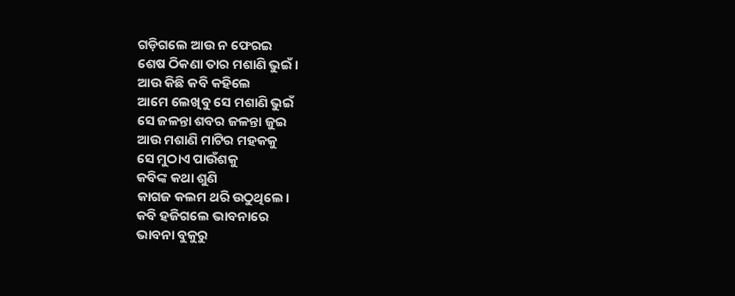ଗଡ଼ିଗଲେ ଆଉ ନ ଫେରଇ
ଶେଷ ଠିକଣା ତାର ମଶାଣି ଭୁଇଁ।
ଆଉ କିଛି କବି କହିଲେ
ଆମେ ଲେଖିବୁ ସେ ମଶାଣି ଭୁଇଁ
ସେ ଜଳନ୍ତା ଶବର ଜଳନ୍ତା ଜୁଇ
ଆଉ ମଶାଣି ମାଟିର ମହକକୁ
ସେ ମୁଠାଏ ପାଉଁଶକୁ
କବିଙ୍କ କଥା ଶୁଣି
କାଗଜ କଲମ ଥରି ଉଠୁଥିଲେ।
କବି ହଜିଗଲେ ଭାବନାରେ
ଭାବନା ବୁକୁରୁ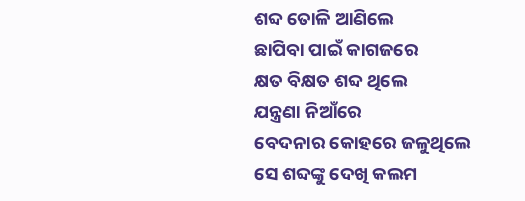ଶବ୍ଦ ତୋଳି ଆଣିଲେ
ଛାପିବା ପାଇଁ କାଗଜରେ
କ୍ଷତ ବିକ୍ଷତ ଶବ୍ଦ ଥିଲେ
ଯନ୍ତ୍ରଣା ନିଆଁରେ
ବେଦନାର କୋହରେ ଜଳୁଥିଲେ
ସେ ଶବ୍ଦଙ୍କୁ ଦେଖି କଲମ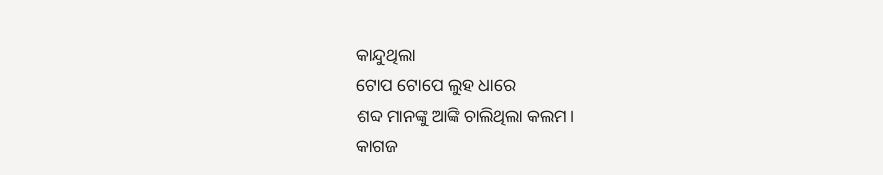କାନ୍ଦୁଥିଲା
ଟୋପ ଟୋପେ ଲୁହ ଧାରେ
ଶବ୍ଦ ମାନଙ୍କୁ ଆଙ୍କି ଚାଲିଥିଲା କଲମ।
କାଗଜ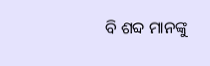ବି ଶବ୍ଦ ମାନଙ୍କୁ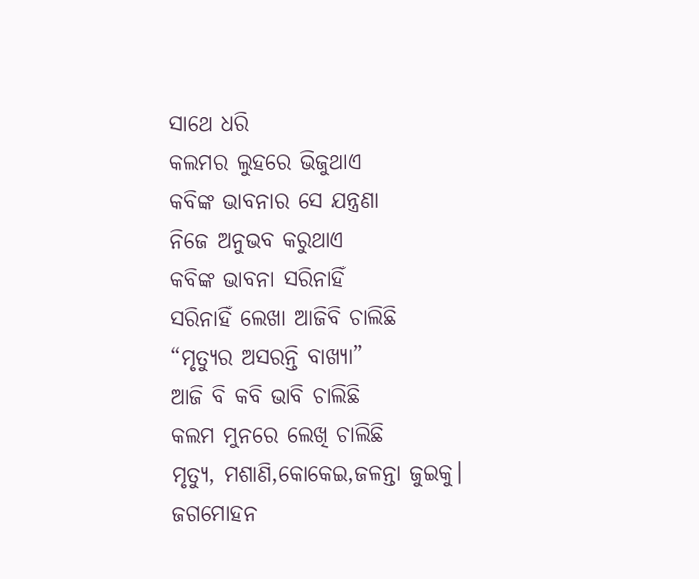ସାଥେ ଧରି
କଲମର ଲୁହରେ ଭିଜୁଥାଏ
କବିଙ୍କ ଭାବନାର ସେ ଯନ୍ତ୍ରଣା
ନିଜେ ଅନୁଭବ କରୁଥାଏ
କବିଙ୍କ ଭାବନା ସରିନାହିଁ
ସରିନାହିଁ ଲେଖା ଆଜିବି ଚାଲିଛି
“ମୃତ୍ୟୁର ଅସରନ୍ତି ବାଖ୍ୟା”
ଆଜି ବି କବି ଭାବି ଚାଲିଛି
କଲମ ମୁନରେ ଲେଖି ଚାଲିଛି
ମୃତ୍ୟୁ, ମଶାଣି,କୋକେଇ,ଜଳନ୍ତା ଜୁଇକୁ।
ଜଗମୋହନ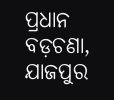ପ୍ରଧାନ
ବଡ଼ଚଣା, ଯାଜପୁର